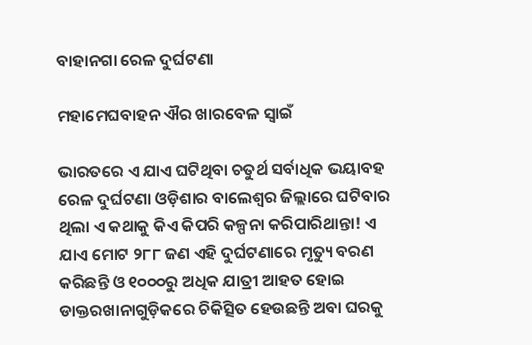ବାହାନଗା ରେଳ ଦୁର୍ଘଟଣା

ମହାମେଘବାହନ ଐର ଖାରବେଳ ସ୍ୱାଇଁ

ଭାରତରେ ଏ ଯାଏ ଘଟିଥିବା ଚତୁର୍ଥ ସର୍ବାଧିକ ଭୟାବହ ରେଳ ଦୁର୍ଘଟଣା ଓଡ଼ିଶାର ବାଲେଶ୍ୱର ଜିଲ୍ଲାରେ ଘଟିବାର ଥିଲା ଏ କଥାକୁ କିଏ କିପରି କଳ୍ପନା କରିପାରିଥାନ୍ତା! ଏ ଯାଏ ମୋଟ ୨୮୮ ଜଣ ଏହି ଦୁର୍ଘଟଣାରେ ମୃତ୍ୟୁ ବରଣ କରିଛନ୍ତି ଓ ୧୦୦୦ରୁ ଅଧିକ ଯାତ୍ରୀ ଆହତ ହୋଇ ଡାକ୍ତରଖାନାଗୁଡ଼ିକରେ ଚିକିତ୍ସିତ ହେଉଛନ୍ତି ଅବା ଘରକୁ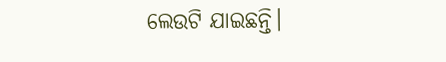ଲେଉଟି ଯାଇଛନ୍ତି।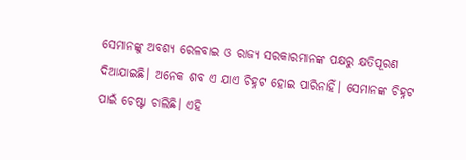ସେମାନଙ୍କୁ ଅବଶ୍ୟ ରେଳବାଇ ଓ ରାଜ୍ୟ ସରକାରମାନଙ୍କ ପକ୍ଷରୁ କ୍ଷତିପୂରଣ ଦିଆଯାଇଛି। ଅନେକ ଶବ ଏ ଯାଏ ଚିହ୍ନଟ ହୋଇ ପାରିନାହିଁ। ସେମାନଙ୍କ ଚିହ୍ନଟ ପାଇଁ ଚେଷ୍ଟା ଚାଲିଛି। ଏହି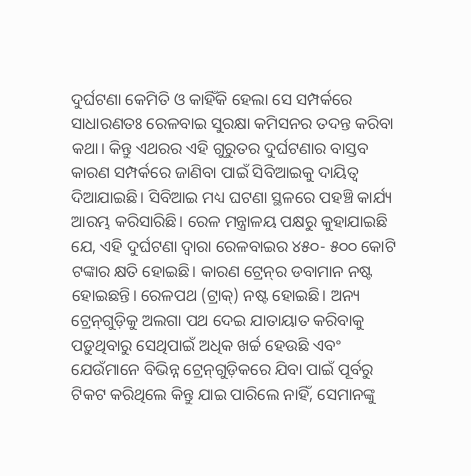ଦୁର୍ଘଟଣା କେମିତି ଓ କାହିଁକି ହେଲା ସେ ସମ୍ପର୍କରେ ସାଧାରଣତଃ ରେଳବାଇ ସୁରକ୍ଷା କମିସନର ତଦନ୍ତ କରିବା କଥା। କିନ୍ତୁ ଏଥରର ଏହି ଗୁରୁତର ଦୁର୍ଘଟଣାର ବାସ୍ତବ କାରଣ ସମ୍ପର୍କରେ ଜାଣିବା ପାଇଁ ସିବିଆଇକୁ ଦାୟିତ୍ୱ ଦିଆଯାଇଛି। ସିବିଆଇ ମଧ୍ୟ ଘଟଣା ସ୍ଥଳରେ ପହଞ୍ଚି କାର୍ଯ୍ୟ ଆରମ୍ଭ କରିସାରିଛି। ରେଳ ମନ୍ତ୍ରାଳୟ ପକ୍ଷରୁ କୁହାଯାଇଛି ଯେ, ଏହି ଦୁର୍ଘଟଣା ଦ୍ୱାରା ରେଳବାଇର ୪୫୦- ୫୦୦ କୋଟି ଟଙ୍କାର କ୍ଷତି ହୋଇଛି। କାରଣ ଟ୍ରେନ୍‌ର ଡବାମାନ ନଷ୍ଟ ହୋଇଛନ୍ତି। ରେଳପଥ (ଟ୍ରାକ୍) ନଷ୍ଟ ହୋଇଛି। ଅନ୍ୟ ଟ୍ରେନ୍‌ଗୁଡ଼ିକୁ ଅଲଗା ପଥ ଦେଇ ଯାତାୟାତ କରିବାକୁ ପଡ଼ୁଥିବାରୁ ସେଥିପାଇଁ ଅଧିକ ଖର୍ଚ୍ଚ ହେଉଛି ଏବଂ ଯେଉଁମାନେ ବିଭିନ୍ନ ଟ୍ରେନ୍‌ଗୁଡ଼ିକରେ ଯିବା ପାଇଁ ପୂର୍ବରୁ ଟିକଟ କରିଥିଲେ କିନ୍ତୁ ଯାଇ ପାରିଲେ ନାହିଁ, ସେମାନଙ୍କୁ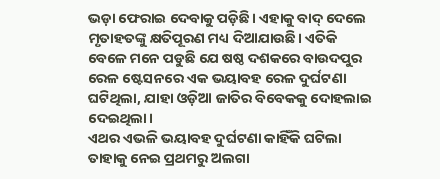ଭଡ଼ା ଫେରାଇ ଦେବାକୁ ପଡ଼ିଛି। ଏହାକୁ ବାଦ୍ ଦେଲେ ମୃତାହତଙ୍କୁ କ୍ଷତିପୂରଣ ମଧ୍ୟ ଦିଆଯାଉଛି। ଏତିକି ବେଳେ ମନେ ପଡୁଛି ଯେ ଷଷ୍ଠ ଦଶକରେ ବାଉଦପୁର ରେଳ ଷ୍ଟେସନରେ ଏକ ଭୟାବହ ରେଳ ଦୁର୍ଘଟଣା ଘଟିଥିଲା, ଯାହା ଓଡ଼ିଆ ଜାତିର ବିବେକକୁ ଦୋହଲାଇ ଦେଇଥିଲା।
ଏଥର ଏଭଳି ଭୟାବହ ଦୁର୍ଘଟଣା କାହିଁକି ଘଟିଲା ତାହାକୁ ନେଇ ପ୍ରଥମରୁ ଅଲଗା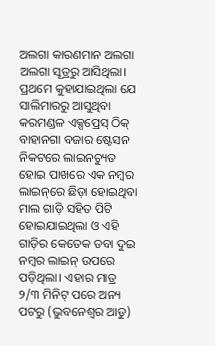ଅଲଗା କାରଣମାନ ଅଲଗା ଅଲଗା ସୂତ୍ରରୁ ଆସିଥିଲା। ପ୍ରଥମେ କୁହାଯାଇଥିଲା ଯେ ସାଲିମାରରୁ ଆସୁଥିବା କରମଣ୍ଡଳ ଏକ୍ସପ୍ରେସ୍ ଠିକ୍ ବାହାନଗା ବଜାର ଷ୍ଟେସନ ନିକଟରେ ଲାଇନଚ୍ୟୁତ ହୋଇ ପାଖରେ ଏକ ନମ୍ବର ଲାଇନ୍‌ରେ ଛିଡ଼ା ହୋଇଥିବା ମାଲ ଗାଡ଼ି ସହିତ ପିଟି ହୋଇଯାଇଥିଲା ଓ ଏହି ଗାଡ଼ିର କେତେକ ଡବା ଦୁଇ ନମ୍ବର ଲାଇନ୍ ଉପରେ ପଡ଼ିଥିଲା। ଏହାର ମାତ୍ର ୨/୩ ମିନିଟ୍ ପରେ ଅନ୍ୟ ପଟରୁ (ଭୁବନେଶ୍ୱର ଆଡୁ)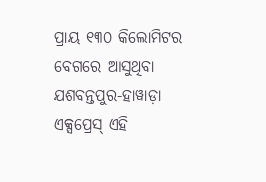ପ୍ରାୟ ୧୩୦ କିଲୋମିଟର ବେଗରେ ଆସୁଥିବା ଯଶବନ୍ତପୁର-ହାୱାଡ଼ା ଏକ୍ସପ୍ରେସ୍ ଏହି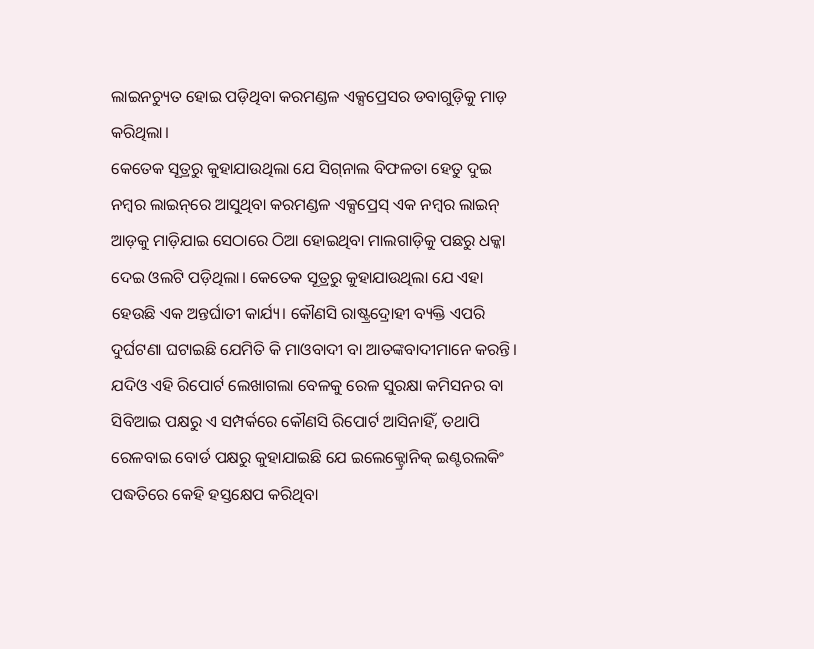ଲାଇନଚ୍ୟୁତ ହୋଇ ପଡ଼ିଥିବା କରମଣ୍ଡଳ ଏକ୍ସପ୍ରେସର ଡବାଗୁଡ଼ିକୁ ମାଡ଼ କରିଥିଲା।
କେତେକ ସୂତ୍ରରୁ କୁହାଯାଉଥିଲା ଯେ ସିଗ୍‌ନାଲ ବିଫଳତା ହେତୁ ଦୁଇ ନମ୍ବର ଲାଇନ୍‌ରେ ଆସୁଥିବା କରମଣ୍ଡଳ ଏକ୍ସପ୍ରେସ୍ ଏକ ନମ୍ବର ଲାଇନ୍ ଆଡ଼କୁ ମାଡ଼ିଯାଇ ସେଠାରେ ଠିଆ ହୋଇଥିବା ମାଲଗାଡ଼ିକୁ ପଛରୁ ଧକ୍କା ଦେଇ ଓଲଟି ପଡ଼ିଥିଲା। କେତେକ ସୂତ୍ରରୁ କୁହାଯାଉଥିଲା ଯେ ଏହା ହେଉଛି ଏକ ଅନ୍ତର୍ଘାତୀ କାର୍ଯ୍ୟ। କୌଣସି ରାଷ୍ଟ୍ରଦ୍ରୋହୀ ବ୍ୟକ୍ତି ଏପରି ଦୁର୍ଘଟଣା ଘଟାଇଛି ଯେମିତି କି ମାଓବାଦୀ ବା ଆତଙ୍କବାଦୀମାନେ କରନ୍ତି।
ଯଦିଓ ଏହି ରିପୋର୍ଟ ଲେଖାଗଲା ବେଳକୁ ରେଳ ସୁରକ୍ଷା କମିସନର ବା ସିବିଆଇ ପକ୍ଷରୁ ଏ ସମ୍ପର୍କରେ କୌଣସି ରିପୋର୍ଟ ଆସିନାହିଁ, ତଥାପି ରେଳବାଇ ବୋର୍ଡ ପକ୍ଷରୁ କୁହାଯାଇଛି ଯେ ଇଲେକ୍ଟ୍ରୋନିକ୍ ଇଣ୍ଟରଲକିଂ ପଦ୍ଧତିରେ କେହି ହସ୍ତକ୍ଷେପ କରିଥିବା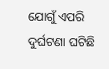ଯୋଗୁଁ ଏପରି ଦୁର୍ଘଟଣା ଘଟିଛି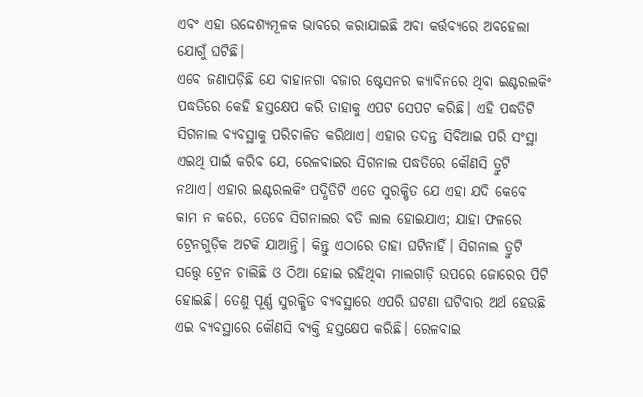ଏବଂ ଏହା ଉଦ୍ଦେଶ୍ୟମୂଳକ ଭାବରେ କରାଯାଇଛି ଅବା କର୍ତ୍ତବ୍ୟରେ ଅବହେଲା ଯୋଗୁଁ ଘଟିଛି।
ଏବେ ଜଣାପଡ଼ିଛି ଯେ ବାହାନଗା ବଜାର ଷ୍ଟେସନର କ୍ୟାବିନରେ ଥିବା ଇଣ୍ଟରଲକିଂ ପଦ୍ଧତିରେ କେହି ହସ୍ତକ୍ଷେପ କରି ତାହାକୁ ଏପଟ ସେପଟ କରିଛି। ଏହି ପଦ୍ଧତିଟି ସିଗନାଲ ବ୍ୟବସ୍ଥାକୁ ପରିଚାଳିତ କରିଥାଏ। ଏହାର ତଦନ୍ତ ସିବିଆଇ ପରି ସଂସ୍ଥା ଏଇଥି ପାଇଁ କରିବ ଯେ, ରେଳବାଇର ସିଗନାଲ ପଦ୍ଧତିରେ କୌଣସି ତ୍ରୁଟି ନଥାଏ। ଏହାର ଇଣ୍ଟରଲକିଂ ପଦ୍ଧିତିଟି ଏତେ ସୁରକ୍ଷିତ ଯେ ଏହା ଯଦି କେବେ କାମ ନ କରେ, ତେବେ ସିଗନାଲର ବତି ଲାଲ ହୋଇଯାଏ; ଯାହା ଫଳରେ ଟ୍ରେନଗୁଡ଼ିକ ଅଟକି ଯାଆନ୍ତି। କିନ୍ତୁ ଏଠାରେ ତାହା ଘଟିନାହିଁ। ସିଗନାଲ ତ୍ରୁଟି ସତ୍ତ୍ୱେ ଟ୍ରେନ ଚାଲିଛି ଓ ଠିଆ ହୋଇ ରହିଥିବା ମାଲଗାଡ଼ି ଉପରେ ଜୋର‌େର ପିଟି ହୋଇଛି। ତେଣୁ ପୂର୍ଣ୍ଣ ସୁରକ୍ଷିତ ବ୍ୟବସ୍ଥାରେ ଏପରି ଘଟଣା ଘଟିବାର ଅର୍ଥ ହେଉଛି ଏଇ ବ୍ୟବସ୍ଥାରେ କୌଣସି ବ୍ୟକ୍ତି ହସ୍ତକ୍ଷେପ କରିଛି। ରେଳବାଇ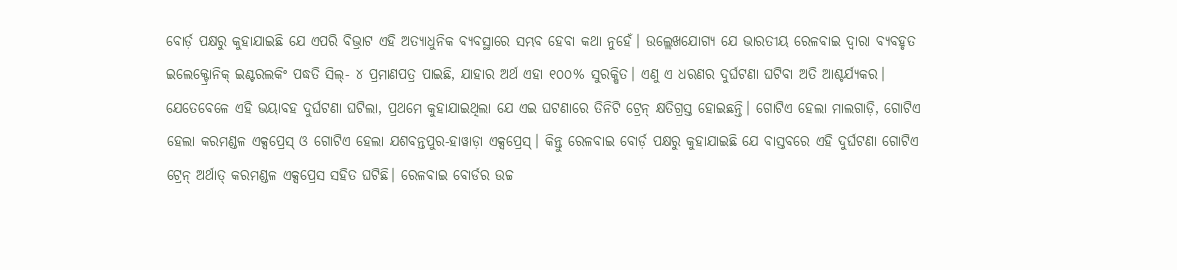ବୋର୍ଡ଼ ପକ୍ଷରୁ କୁହାଯାଇଛି ଯେ ଏପରି ବିଭ୍ରାଟ ଏହି ଅତ୍ୟାଧୁନିକ ବ୍ୟବସ୍ଥାରେ ସମ୍ଭବ ହେବା କଥା ନୁହେଁ। ଉଲ୍ଲେଖଯୋଗ୍ୟ ଯେ ଭାରତୀୟ ରେଳବାଇ ଦ୍ୱାରା ବ୍ୟବହୃତ ଇଲେକ୍ଟ୍ରୋନିକ୍ ଇଣ୍ଟରଲକିଂ ପଦ୍ଧତି ସିଲ୍- ୪ ପ୍ରମାଣପତ୍ର ପାଇଛି, ଯାହାର ଅର୍ଥ ଏହା ୧୦୦% ସୁରକ୍ଷିତ। ଏଣୁ ଏ ଧରଣର ଦୁର୍ଘଟଣା ଘଟିବା ଅତି ଆଶ୍ଚର୍ଯ୍ୟକର।
ଯେତେବେଳେ ଏହି ଭୟାବହ ଦୁର୍ଘଟଣା ଘଟିଲା, ପ୍ରଥମେ କୁହାଯାଇଥିଲା ଯେ ଏଇ ଘଟଣାରେ ତିନିଟି ଟ୍ରେନ୍ କ୍ଷତିଗ୍ରସ୍ତ ହୋଇଛନ୍ତି। ଗୋଟିଏ ହେଲା ମାଲଗାଡ଼ି, ଗୋଟିଏ ହେଲା କରମଣ୍ଡଳ ଏକ୍ସପ୍ରେସ୍ ଓ ଗୋଟିଏ ହେଲା ଯଶବନ୍ତପୁର-ହାୱାଡ଼ା ଏକ୍ସପ୍ରେସ୍। କିନ୍ତୁ ରେଳବାଇ ବୋର୍ଡ଼ ପକ୍ଷରୁ କୁହାଯାଇଛି ଯେ ବାସ୍ତବରେ ଏହି ଦୁର୍ଘଟଣା ଗୋଟିଏ ଟ୍ରେନ୍ ଅର୍ଥାତ୍ କରମଣ୍ଡଳ ଏକ୍ସପ୍ରେସ ସହିତ ଘଟିଛି। ରେଳବାଇ ବୋର୍ଡର ଉଚ୍ଚ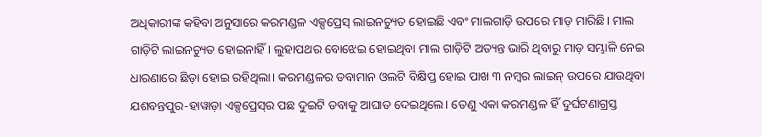ଅଧିକାରୀଙ୍କ କହିବା ଅନୁସାରେ କରମଣ୍ଡଳ ଏକ୍ସପ୍ରେସ୍ ଲାଇନଚ୍ୟୁତ ହୋଇଛି ଏବଂ ମାଲଗାଡ଼ି ଉପରେ ମାଡ଼ ମାରିଛି। ମାଲ ଗାଡ଼ିଟି ଲାଇନଚ୍ୟୁତ ହୋଇନାହିଁ। ଲୁହାପଥର ବୋଝେଇ ହୋଇଥିବା ମାଲ ଗାଡ଼ିଟି ଅତ୍ୟନ୍ତ ଭାରି ଥିବାରୁ ମାଡ଼ ସମ୍ଭାଳି ନେଇ ଧାରଣାରେ ଛିଡ଼ା ହୋଇ ରହିଥିଲା। କରମଣ୍ଡଳର ଡବାମାନ ଓଲଟି ବିକ୍ଷିପ୍ତ ହୋଇ ପାଖ ୩ ନମ୍ବର ଲାଇନ୍ ଉପରେ ଯାଉଥିବା ଯଶବନ୍ତପୁର-ହାୱାଡ଼ା ଏକ୍ସପ୍ରେସ୍‌ର ପଛ ଦୁଇଟି ଡବାକୁ ଆଘାତ ଦେଇଥିଲେ। ତେଣୁ ଏକା କରମଣ୍ଡଳ ହିଁ ଦୁର୍ଘଟଣାଗ୍ରସ୍ତ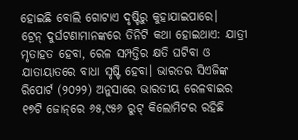ହୋଇଛି ବୋଲି ଗୋଟାଏ ଦୃଷ୍ଟିରୁ କୁହାଯାଇପା‌ରେ।
ଟ୍ରେନ୍ ଦୁର୍ଘଟଣାମାନଙ୍କରେ ତିନିଟି କଥା ହୋଇଥାଏ: ଯାତ୍ରୀ ମୃତାହତ ହେବା, ରେଳ ସମ୍ପତ୍ତିର କ୍ଷତି ଘଟିବା ଓ ଯାତାୟାତରେ ବାଧା ସୃଷ୍ଟି ହେବା। ଭାରତର ସିଏଜିଙ୍କ ରିପୋର୍ଟ (୨୦୨୨) ଅନୁସାରେ ଭାରତୀୟ ରେଳବାଇର ୧୭ଟି ଜୋନ୍‌ରେ ୬୫,୯୫୬ ରୁଟ୍ କିଲୋମିଟର ରହିଛି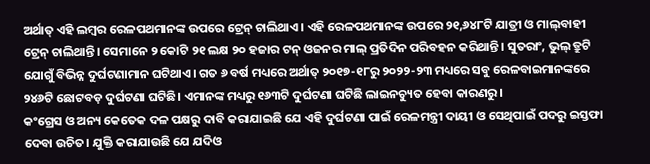ଅର୍ଥାତ୍ ଏହି ଲମ୍ବର ରେଳପଥମାନଙ୍କ ଉପରେ ଟ୍ରେନ୍ ଚାଲିଥାଏ। ଏହି ରେଳପଥମାନଙ୍କ ଉପରେ ୨୧,୬୪୮ଟି ଯାତ୍ରୀ ଓ ମାଲ୍‌ବାହୀ ଟ୍ରେନ୍ ଚାଲିଥାନ୍ତି। ସେମାନେ ୨ କୋଟି ୨୧ ଲକ୍ଷ ୨୦ ହଜାର ଟନ୍‌ ଓଜନର ମାଲ୍ ପ୍ରତିଦିନ ପରିବହନ କରିଥାନ୍ତି। ସୁତରାଂ, ଭୁଲ୍ ତ୍ରୁଟି ଯୋଗୁଁ ବିଭିନ୍ନ ଦୁର୍ଘଟଣାମାନ ଘଟିଥାଏ। ଗତ ୬ ବର୍ଷ ମଧ୍ୟରେ ଅର୍ଥାତ୍‌ ୨୦୧୭-୧୮ରୁ ୨୦୨୨-୨୩ ମଧ୍ୟରେ ସବୁ ରେଳବାଇମାନଙ୍କରେ ୨୪୬ଟି ଛୋଟବଡ଼ ଦୁର୍ଘଟଣା ଘଟିଛି। ଏମାନଙ୍କ ମଧ୍ୟରୁ ୧୬୩ଟି ଦୁର୍ଘଟଣା ଘଟିଛି ଲାଇନଚ୍ୟୁତ ହେବା କାରଣରୁ।
କଂଗ୍ରେସ ଓ ଅନ୍ୟ କେତେକ ଦଳ ପକ୍ଷରୁ ଦାବି କରାଯାଇଛି ଯେ ଏହି ଦୁର୍ଘଟଣା ପାଇଁ ରେଳମନ୍ତ୍ରୀ ଦାୟୀ ଓ ସେଥିପାଇଁ ପଦରୁ ଇସ୍ତଫା ଦେବା ଉଚିତ। ଯୁକ୍ତି କରାଯାଉଛି ଯେ ଯଦିଓ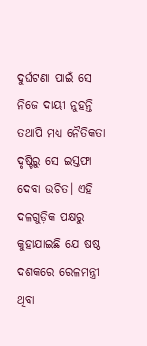ଦୁର୍ଘଟଣା ପାଇଁ ସେ ନିଜେ ଦାୟୀ ନୁହନ୍ତି ତଥାପି ମଧ୍ୟ ନୈତିକତା ଦୃଷ୍ଟିରୁ ସେ ଇସ୍ତଫା ଦେବା ଉଚିତ। ଏହି ଦଳଗୁଡ଼ିକ ପକ୍ଷରୁ କୁହାଯାଇଛି ଯେ ଷଷ୍ଠ ଦଶକରେ ରେଳମନ୍ତ୍ରୀ ଥିବା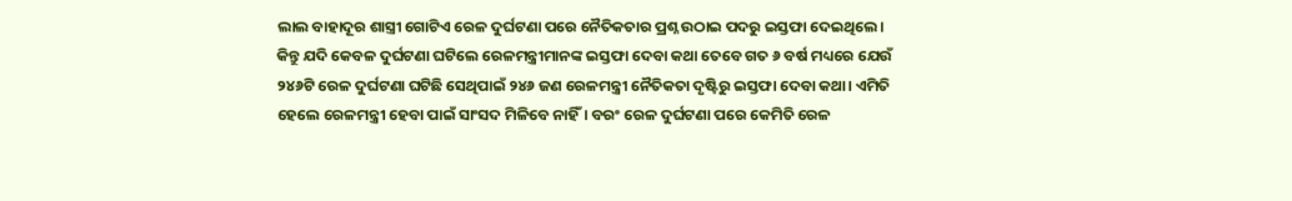ଲାଲ ବାହାଦୂର ଶାସ୍ତ୍ରୀ ଗୋଟିଏ ରେଳ ଦୁର୍ଘଟଣା ପରେ ନୈତିକତାର ପ୍ରଶ୍ନ ଉଠାଇ ପଦରୁ ଇସ୍ତଫା ଦେଇଥିଲେ। କିନ୍ତୁ ଯଦି କେବଳ ଦୁର୍ଘଟଣା ଘଟିଲେ ରେଳମନ୍ତ୍ରୀମାନଙ୍କ ଇସ୍ତଫା ଦେବା କଥା ତେବେ ଗତ ୬ ବର୍ଷ ମଧ୍ୟରେ ଯେଉଁ ୨୪୬ଟି ରେଳ ଦୁର୍ଘଟଣା ଘଟିଛି ସେଥିପାଇଁ ୨୪୬ ଜଣ ରେଳମନ୍ତ୍ରୀ ନୈତିକତା ଦୃଷ୍ଟିରୁ ଇସ୍ତଫା ଦେବା କଥା। ଏମିତି ହେଲେ ରେଳମନ୍ତ୍ରୀ ହେବା ପାଇଁ ସାଂସଦ ମିଳିବେ ନାହିଁ। ବରଂ ରେଳ ଦୁର୍ଘଟଣା ପରେ କେମିତି ରେଳ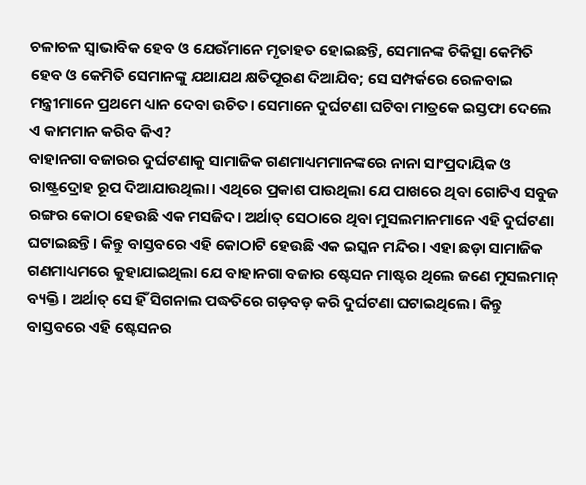ଚଳାଚଳ ସ୍ୱାଭାବିକ ହେବ ଓ ଯେଉଁମାନେ ମୃତାହତ ହୋଇଛନ୍ତି, ସେମାନଙ୍କ ଚିକିତ୍ସା କେମିତି ହେବ ଓ କେମିତି ସେମାନଙ୍କୁ ଯଥାଯଥ କ୍ଷତିପୂରଣ ଦିଆଯିବ; ସେ ସମ୍ପର୍କରେ ରେଳବାଇ ମନ୍ତ୍ରୀମାନେ ପ୍ରଥମେ ଧ୍ୟାନ ଦେବା ଉଚିତ। ସେମାନେ ଦୁର୍ଘଟଣା ଘଟିବା ମାତ୍ରକେ ଇସ୍ତଫା ଦେଲେ ଏ କାମମାନ କରିବ କିଏ?
ବାହାନଗା ବଜାରର ଦୁର୍ଘଟଣାକୁ ସାମାଜିକ ଗଣମାଧ୍ୟମମାନଙ୍କରେ ନାନା ସାଂପ୍ରଦାୟିକ ଓ ରାଷ୍ଟ୍ରଦ୍ରୋହ ରୂପ ଦିଆଯାଉଥିଲା। ଏଥିରେ ପ୍ରକାଶ ପାଉଥିଲା ଯେ ପାଖରେ ଥିବା ଗୋଟିଏ ସବୁଜ ରଙ୍ଗର କୋଠା ହେଉଛି ଏକ ମସଜିଦ। ଅର୍ଥାତ୍ ସେଠାରେ ଥିବା ମୁସଲମାନମାନେ ଏହି ଦୁର୍ଘଟଣା ଘଟାଇଛନ୍ତି। କିନ୍ତୁ ବାସ୍ତବରେ ଏହି କୋଠାଟି ହେଉଛି ଏକ ଇସ୍କନ ମନ୍ଦିର। ଏହା ଛଡ଼ା ସାମାଜିକ ଗଣମାଧ୍ୟମରେ କୁହାଯାଇଥିଲା ଯେ ବାହାନଗା ବଜାର ଷ୍ଟେସନ ମାଷ୍ଟର ଥିଲେ ଜଣେ ମୁସଲମାନ୍ ବ୍ୟକ୍ତି। ଅର୍ଥାତ୍ ସେ ହିଁ ସିଗନାଲ ପଦ୍ଧତିରେ ଗଡ଼ବଡ଼ କରି ଦୁର୍ଘଟଣା ଘଟାଇଥିଲେ। କିନ୍ତୁ ବାସ୍ତବରେ ଏହି ଷ୍ଟେସନର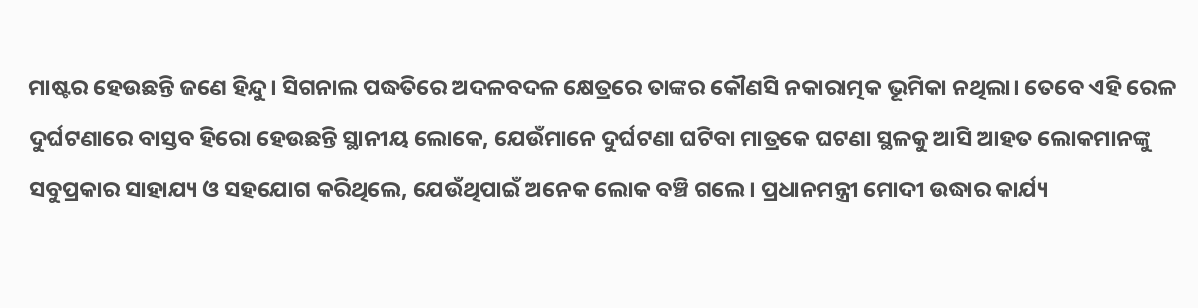ମାଷ୍ଟର ହେଉଛନ୍ତି ଜଣେ ହିନ୍ଦୁ। ସିଗନାଲ ପଦ୍ଧତିରେ ଅଦଳବଦଳ କ୍ଷେତ୍ରରେ ତାଙ୍କର କୌଣସି ନକାରାତ୍ମକ ଭୂମିକା ନଥିଲା। ତେବେ ଏହି ରେଳ ଦୁର୍ଘଟଣାରେ ବାସ୍ତବ ହିରୋ ହେଉଛନ୍ତି ସ୍ଥାନୀୟ ଲୋକେ, ଯେଉଁମାନେ ଦୁର୍ଘଟଣା ଘଟିବା ମାତ୍ରକେ ଘଟଣା ସ୍ଥଳକୁ ଆସି ଆହତ ଲୋକମାନଙ୍କୁ ସବୁପ୍ରକାର ସାହାଯ୍ୟ ଓ ସହଯୋଗ କରିଥିଲେ, ଯେଉଁଥିପାଇଁ ଅନେକ ଲୋକ ବଞ୍ଚି ଗଲେ। ପ୍ରଧାନମନ୍ତ୍ରୀ ମୋଦୀ ଉଦ୍ଧାର କାର୍ଯ୍ୟ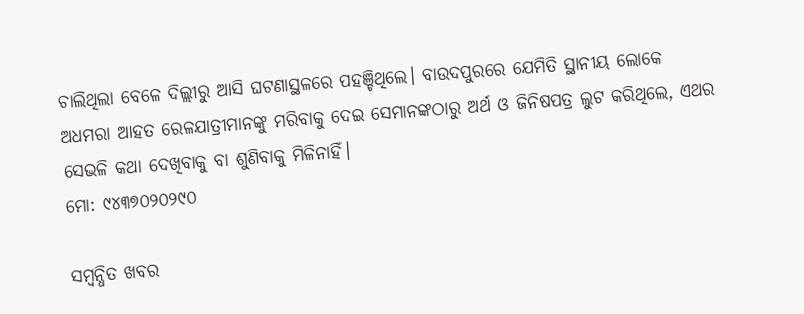ଚାଲିଥିଲା ବେଳେ ଦିଲ୍ଲୀରୁ ଆସି ଘଟଣାସ୍ଥଳରେ ପହଞ୍ଚିଥିଲେ। ବାଉଦପୁରରେ ଯେମିତି ସ୍ଥାନୀୟ ଲୋକେ ଅଧମରା ଆହତ ରେଳଯାତ୍ରୀମାନଙ୍କୁ ମରିବାକୁ ଦେଇ ସେମାନଙ୍କଠାରୁ ଅର୍ଥ ଓ ଜିନିଷପତ୍ର ଲୁଟ କରିଥିଲେ, ଏଥର ସେଭଳି କଥା ଦେଖିବାକୁ ବା ଶୁଣିବାକୁ ମିଳିନାହିଁ।
ମୋ: ୯୪୩୭୦୨୦୨୯୦

ସମ୍ବନ୍ଧିତ ଖବର